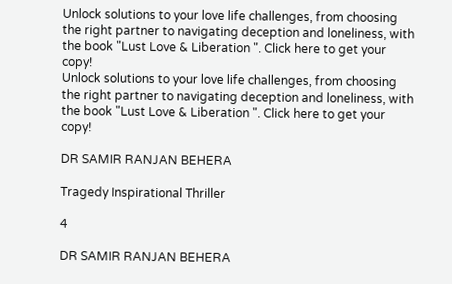Unlock solutions to your love life challenges, from choosing the right partner to navigating deception and loneliness, with the book "Lust Love & Liberation ". Click here to get your copy!
Unlock solutions to your love life challenges, from choosing the right partner to navigating deception and loneliness, with the book "Lust Love & Liberation ". Click here to get your copy!

DR SAMIR RANJAN BEHERA

Tragedy Inspirational Thriller

4

DR SAMIR RANJAN BEHERA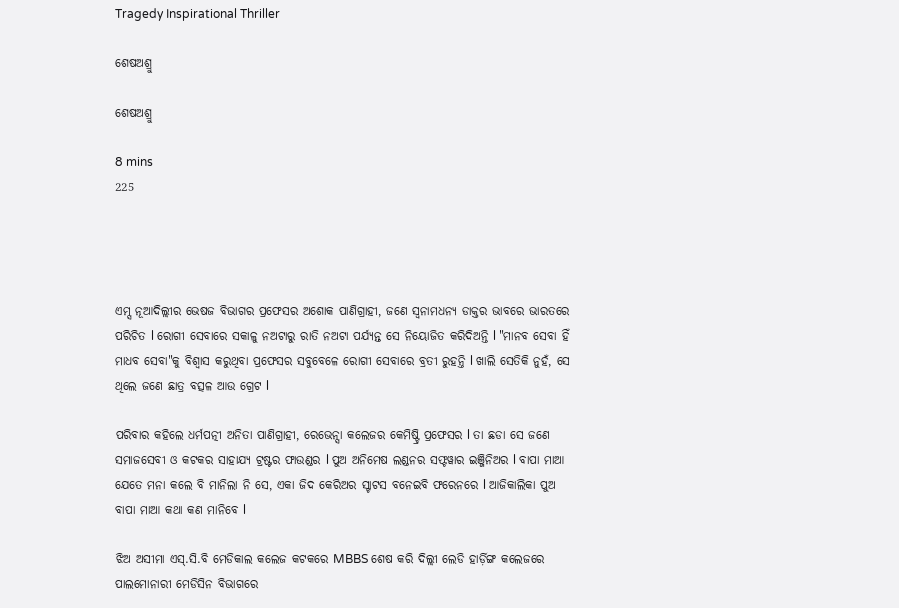Tragedy Inspirational Thriller

ଶେଷଅଶ୍ରୁ

ଶେଷଅଶ୍ରୁ

8 mins
225




ଏମ୍ସ ନୂଆଦିଲ୍ଲୀର ଭେଷଜ ବିଭାଗର ପ୍ରଫେସର ଅଶୋକ ପାଣିଗ୍ରାହୀ, ଜଣେ ସ୍ୱନାମଧନ୍ୟ ଡାକ୍ତର ଭାବରେ ଭାରତରେ ପରିଚିତ l ରୋଗୀ ସେବାରେ ସକାଳୁ ନଅଟାରୁ ରାତି ନଅଟା ପର୍ଯ୍ୟନ୍ତ ସେ ନିୟୋଜିତ କରିଦିଅନ୍ତି l "ମାନବ ସେବା ହିଁ ମାଧବ ସେବା"କୁ ବିଶ୍ୱାସ କରୁଥିବା ପ୍ରଫେସର ସବୁବେଳେ ରୋଗୀ ସେବାରେ ବ୍ରତୀ ରୁହନ୍ତି l ଖାଲି ସେତିକି ନୁହଁ, ସେ ଥିଲେ ଜଣେ ଛାତ୍ର ବତ୍ସଳ ଆଉ ଗ୍ରେଟ l

ପରିବାର କହିଲେ ଧର୍ମପତ୍ନୀ ଅନିତା ପାଣିଗ୍ରାହୀ, ରେଭେନ୍ସା କଲେଜର କେମିଷ୍ଟ୍ରି ପ୍ରଫେସର l ତା ଛଡା ସେ ଜଣେ ସମାଜସେବୀ ଓ କଟକର ସାହାଯ୍ୟ ଟ୍ରଷ୍ଟର ଫାଉଣ୍ଡର l ପୁଅ ଅନିମେଷ ଲଣ୍ଡନର ସଫ୍ଟୱାର ଇଞ୍ଜିନିଅର l ବାପା ମାଆ ଯେତେ ମନା କଲେ ବି ମାନିଲା ନି ସେ, ଏକା ଜିଦ କେରିଅର ସ୍ଟାଟସ ବନେଇବି ଫରେନରେ l ଆଜିକାଲିକା ପୁଅ ବାପା ମାଆ କଥା କଣ ମାନିବେ l

ଝିଅ ଅସୀମା ଏସ୍.ସି.ବି ମେଡିକାଲ କଲେଜ କଟକରେ MBBS ଶେଷ କରି ଦିଲ୍ଲୀ ଲେଡି ହାର୍ଡ଼ିଙ୍ଗ କଲେଜରେ ପାଲମୋନାରୀ ମେଡିସିନ ବିଭାଗରେ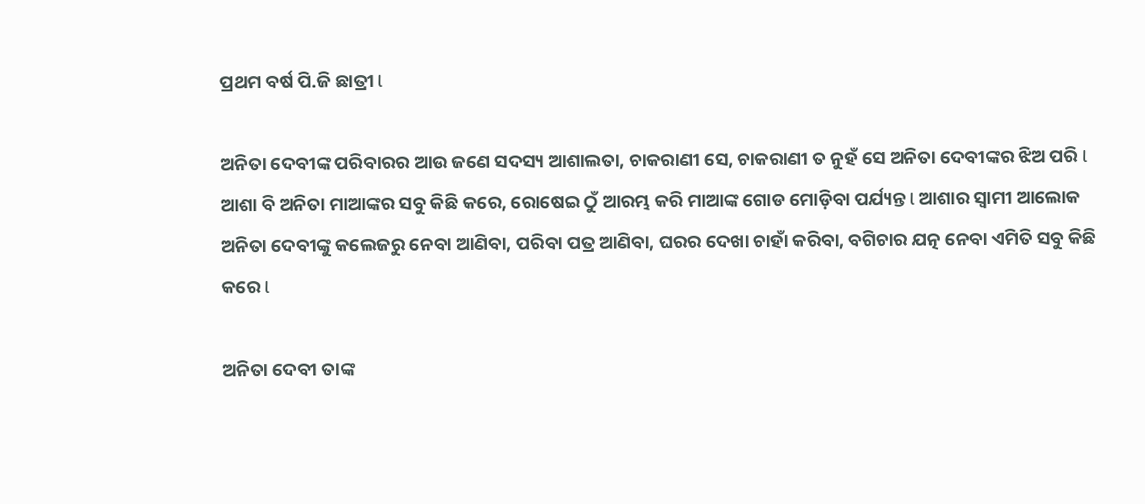ପ୍ରଥମ ବର୍ଷ ପି.ଜି ଛାତ୍ରୀ l

ଅନିତା ଦେବୀଙ୍କ ପରିବାରର ଆଉ ଜଣେ ସଦସ୍ୟ ଆଶାଲତା, ଚାକରାଣୀ ସେ, ଚାକରାଣୀ ତ ନୁହଁ ସେ ଅନିତା ଦେବୀଙ୍କର ଝିଅ ପରି l ଆଶା ବି ଅନିତା ମାଆଙ୍କର ସବୁ କିଛି କରେ, ରୋଷେଇ ଠୁଁ ଆରମ୍ଭ କରି ମାଆଙ୍କ ଗୋଡ ମୋଡ଼ିବା ପର୍ଯ୍ୟନ୍ତ l ଆଶାର ସ୍ୱାମୀ ଆଲୋକ ଅନିତା ଦେବୀଙ୍କୁ କଲେଜରୁ ନେବା ଆଣିବା, ପରିବା ପତ୍ର ଆଣିବା, ଘରର ଦେଖା ଚାହାଁ କରିବା, ବଗିଚାର ଯତ୍ନ ନେବା ଏମିତି ସବୁ କିଛି କରେ l

ଅନିତା ଦେବୀ ତାଙ୍କ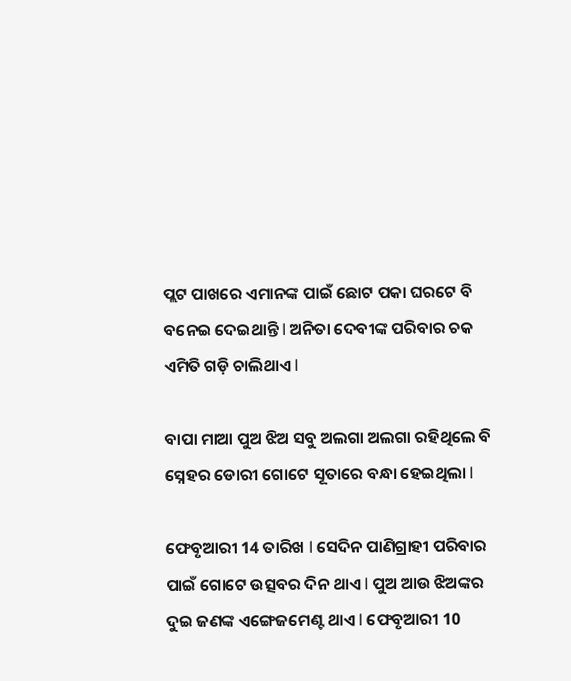ପ୍ଲଟ ପାଖରେ ଏମାନଙ୍କ ପାଇଁ ଛୋଟ ପକା ଘରଟେ ବି ବନେଇ ଦେଇଥାନ୍ତି l ଅନିତା ଦେବୀଙ୍କ ପରିବାର ଚକ ଏମିତି ଗଡ଼ି ଚାଲିଥାଏ l

ବାପା ମାଆ ପୁଅ ଝିଅ ସବୁ ଅଲଗା ଅଲଗା ରହିଥିଲେ ବି ସ୍ନେହର ଡୋରୀ ଗୋଟେ ସୂତାରେ ବନ୍ଧା ହେଇଥିଲା l

ଫେବୃଆରୀ 14 ତାରିଖ l ସେଦିନ ପାଣିଗ୍ରାହୀ ପରିବାର ପାଇଁ ଗୋଟେ ଉତ୍ସବର ଦିନ ଥାଏ l ପୁଅ ଆଉ ଝିଅଙ୍କର ଦୁଇ ଜଣଙ୍କ ଏଙ୍ଗେଜମେଣ୍ଟ ଥାଏ l ଫେବୃଆରୀ 10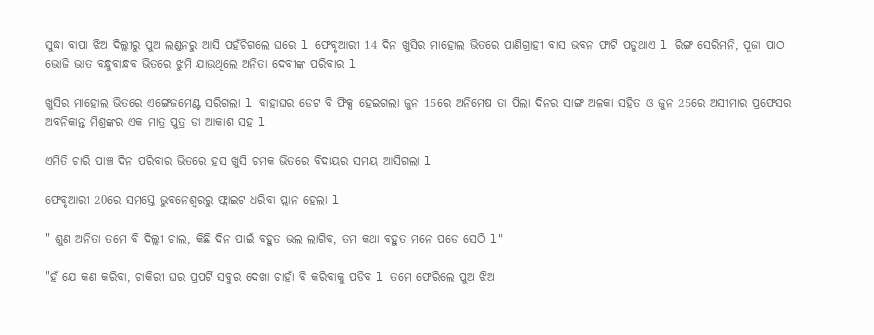ସୁଦ୍ଧା ବାପା ଝିଅ ଦିଲ୍ଲୀରୁ ପୁଅ ଲଣ୍ଡନରୁ ଆସି ପହଁଚିଗଲେ ଘରେ l ଫେବୃଆରୀ 14 ଦିନ ଖୁସିର ମାହୋଲ ଭିତରେ ପାଣିଗ୍ରାହୀ ବାସ ଭବନ ଫାଟି ପଡୁଥାଏ l ରିଙ୍ଗ ସେରିମନି, ପୂଜା ପାଠ ଭୋଜି ଭାତ ବନ୍ଧୁବାନ୍ଧବ ଭିତରେ ଝୁମି ଯାଉଥିଲେ ଅନିତା ଦେବୀଙ୍କ ପରିବାର l

ଖୁସିର ମାହୋଲ ଭିତରେ ଏଙ୍ଗେଜମେଣ୍ଟ ସରିଗଲା l ବାହାଘର ଡେଟ ବି ଫିକ୍ସ ହେଇଗଲା ଜୁନ 15ରେ ଅନିମେଷ ତା ପିଲା ଦିନର ସାଙ୍ଗ ଅଳକା ସହିତ ଓ ଜୁନ 25ରେ ଅସୀମାର ପ୍ରଫେସର ଅବନିକାନ୍ତ ମିଶ୍ରଙ୍କର ଏକ ମାତ୍ର ପୁତ୍ର ଡା ଆକାଶ ସହ l

ଏମିତି ଚାରି ପାଞ୍ଚ ଦିନ ପରିବାର ଭିତରେ ହସ ଖୁସି ଚମକ ଭିତରେ ବିଦାୟର ସମୟ ଆସିଗଲା l

ଫେବୃଆରୀ 20ରେ ସମସ୍ତେ ଭୁବନେଶ୍ୱରରୁ ଫ୍ଲାଇଟ ଧରିବା ପ୍ଲାନ ହେଲା l

" ଶୁଣ ଅନିତା ତମେ ବି ଦିଲ୍ଲୀ ଚାଲ, କିଛି ଦିନ ପାଇଁ ବହୁତ ଭଲ ଲାଗିବ, ତମ କଥା ବହୁତ ମନେ ପଡେ ସେଠି l"

"ହଁ ଯେ କଣ କରିବା, ଚାକିରୀ ଘର ପ୍ରପର୍ଟି ସବୁର ଦେଖା ଚାହାଁ ବି କରିବାକୁ ପଡିବ l ତମେ ଫେରିଲେ ପୁଅ ଝିଅ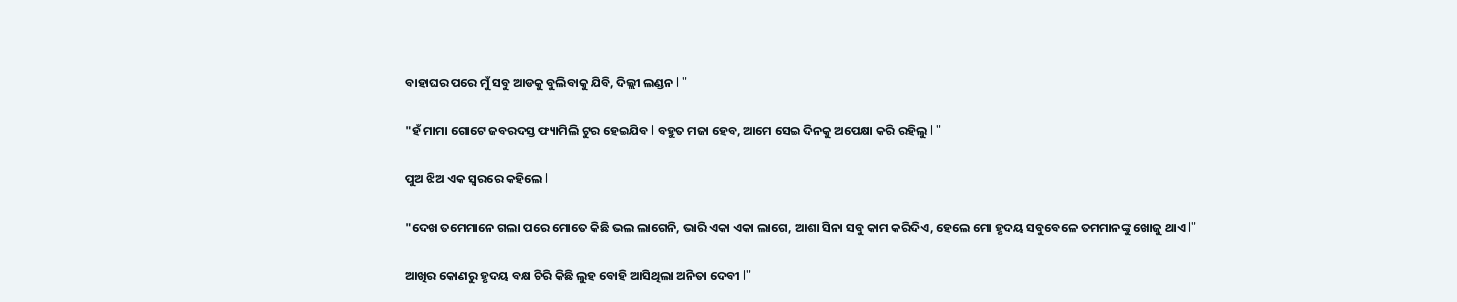ବାହାଘର ପରେ ମୁଁ ସବୁ ଆଡକୁ ବୁଲିବାକୁ ଯିବି, ଦିଲ୍ଲୀ ଲଣ୍ଡନ l "

"ହଁ ମାମା ଗୋଟେ ଜବରଦସ୍ତ ଫ୍ୟାମିଲି ଟୁର ହେଇଯିବ l ବହୁତ ମଜା ହେବ, ଆମେ ସେଇ ଦିନକୁ ଅପେକ୍ଷା କରି ରହିଲୁ l "

ପୁଅ ଝିଅ ଏକ ସ୍ୱରରେ କହିଲେ l

"ଦେଖ ତମେମାନେ ଗଲା ପରେ ମୋତେ କିଛି ଭଲ ଲାଗେନି, ଭାରି ଏକା ଏକା ଲାଗେ, ଆଶା ସିନା ସବୁ କାମ କରିଦିଏ, ହେଲେ ମୋ ହୃଦୟ ସବୁବେଳେ ତମମାନଙ୍କୁ ଖୋଜୁ ଥାଏ l"

ଆଖିର କୋଣରୁ ହୃଦୟ ବକ୍ଷ ଚିରି କିଛି ଲୁହ ବୋହି ଆସିଥିଲା ଅନିତା ଦେବୀ l"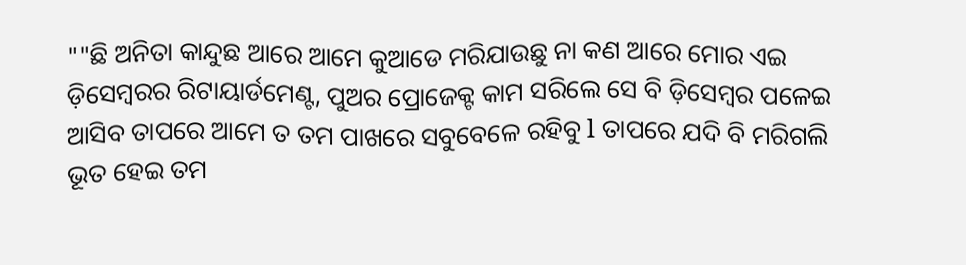""ଛି ଅନିତା କାନ୍ଦୁଛ ଆରେ ଆମେ କୁଆଡେ ମରିଯାଉଛୁ ନା କଣ ଆରେ ମୋର ଏଇ ଡ଼ିସେମ୍ବରର ରିଟାୟାର୍ଡମେଣ୍ଟ, ପୁଅର ପ୍ରୋଜେକ୍ଟ କାମ ସରିଲେ ସେ ବି ଡ଼ିସେମ୍ବର ପଳେଇ ଆସିବ ତାପରେ ଆମେ ତ ତମ ପାଖରେ ସବୁବେଳେ ରହିବୁ l ତାପରେ ଯଦି ବି ମରିଗଲି ଭୂତ ହେଇ ତମ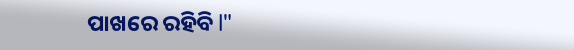ପାଖରେ ରହିବି l"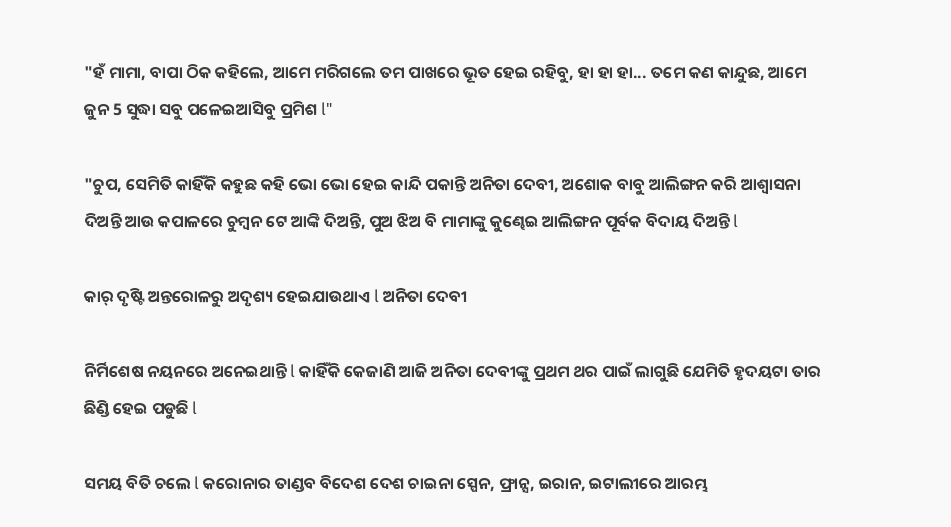"ହଁ ମାମା, ବାପା ଠିକ କହିଲେ, ଆମେ ମରିଗଲେ ତମ ପାଖରେ ଭୂତ ହେଇ ରହିବୁ, ହା ହା ହା... ତମେ କଣ କାନ୍ଦୁଛ, ଆମେ ଜୁନ 5 ସୁଦ୍ଧା ସବୁ ପଳେଇଆସିବୁ ପ୍ରମିଶ l"

"ଚୁପ, ସେମିତି କାହିଁକି କହୁଛ କହି ଭୋ ଭୋ ହେଇ କାନ୍ଦି ପକାନ୍ତି ଅନିତା ଦେବୀ, ଅଶୋକ ବାବୁ ଆଲିଙ୍ଗନ କରି ଆଶ୍ୱାସନା ଦିଅନ୍ତି ଆଉ କପାଳରେ ଚୁମ୍ବନ ଟେ ଆଙ୍କି ଦିଅନ୍ତି, ପୁଅ ଝିଅ ବି ମାମାଙ୍କୁ କୁଣ୍ଢେଇ ଆଲିଙ୍ଗନ ପୂର୍ବକ ବିଦାୟ ଦିଅନ୍ତି l

କାର୍ ଦୃଷ୍ଟି ଅନ୍ତରୋଳରୁ ଅଦୃଶ୍ୟ ହେଇଯାଉଥାଏ l ଅନିତା ଦେବୀ

ନିର୍ମିଶେଷ ନୟନରେ ଅନେଇଥାନ୍ତି l କାହିଁକି କେଜାଣି ଆଜି ଅନିତା ଦେବୀଙ୍କୁ ପ୍ରଥମ ଥର ପାଇଁ ଲାଗୁଛି ଯେମିତି ହୃଦୟଟା ତାର ଛିଣ୍ଡି ହେଇ ପଡୁଛି l

ସମୟ ବିତି ଚଲେ l କରୋନାର ତାଣ୍ଡବ ବିଦେଶ ଦେଶ ଚାଇନା ସ୍ପେନ, ଫ୍ରାନ୍ସ, ଇରାନ, ଇଟାଲୀରେ ଆରମ୍ଭ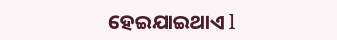ହେଇଯାଇଥାଏ l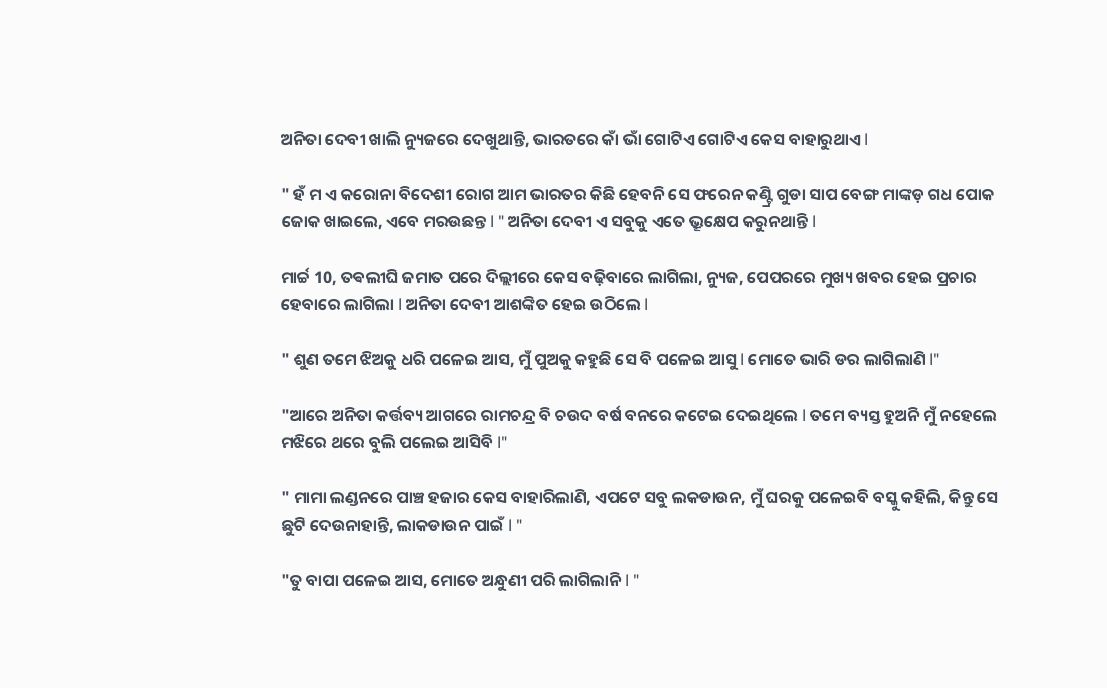ଅନିତା ଦେବୀ ଖାଲି ନ୍ୟୁଜରେ ଦେଖୁଥାନ୍ତି, ଭାରତରେ କାଁ ଭାଁ ଗୋଟିଏ ଗୋଟିଏ କେସ ବାହାରୁଥାଏ l

" ହଁ ମ ଏ କରୋନା ବିଦେଶୀ ରୋଗ ଆମ ଭାରତର କିଛି ହେବନି ସେ ଫରେନ କଣ୍ଟ୍ରି ଗୁଡା ସାପ ବେଙ୍ଗ ମାଙ୍କଡ଼ ଗଧ ପୋକ ଜୋକ ଖାଇଲେ, ଏବେ ମରଉଛନ୍ତ l " ଅନିତା ଦେବୀ ଏ ସବୁକୁ ଏତେ ଭ୍ରୂକ୍ଷେପ କରୁନଥାନ୍ତି l

ମାର୍ଚ୍ଚ 10, ତଵଲୀଘି ଜମାତ ପରେ ଦିଲ୍ଲୀରେ କେସ ବଢ଼ିବାରେ ଲାଗିଲା, ନ୍ୟୁଜ, ପେପରରେ ମୁଖ୍ୟ ଖବର ହେଇ ପ୍ରଚାର ହେବାରେ ଲାଗିଲା l ଅନିତା ଦେବୀ ଆଶଙ୍କିତ ହେଇ ଉଠିଲେ l

" ଶୁଣ ତମେ ଝିଅକୁ ଧରି ପଳେଇ ଆସ, ମୁଁ ପୁଅକୁ କହୁଛି ସେ ବି ପଳେଇ ଆସୁ l ମୋତେ ଭାରି ଡର ଲାଗିଲାଣି l"

"ଆରେ ଅନିତା କର୍ତ୍ତବ୍ୟ ଆଗରେ ରାମଚନ୍ଦ୍ର ବି ଚଉଦ ବର୍ଷ ବନରେ କଟେଇ ଦେଇଥିଲେ l ତମେ ବ୍ୟସ୍ତ ହୁଅନି ମୁଁ ନହେଲେ ମଝିରେ ଥରେ ବୁଲି ପଲେଇ ଆସିବି l"

" ମାମା ଲଣ୍ଡନରେ ପାଞ୍ଚ ହଜାର କେସ ବାହାରିଲାଣି, ଏପଟେ ସବୁ ଲକଡାଉନ, ମୁଁ ଘରକୁ ପଳେଇବି ବସ୍କୁ କହିଲି, କିନ୍ତୁ ସେ ଛୁଟି ଦେଉନାହାନ୍ତି, ଲାକଡାଉନ ପାଇଁ l "

"ତୁ ବାପା ପଳେଇ ଆସ, ମୋତେ ଅନ୍ଧୁଣୀ ପରି ଲାଗିଲାନି l "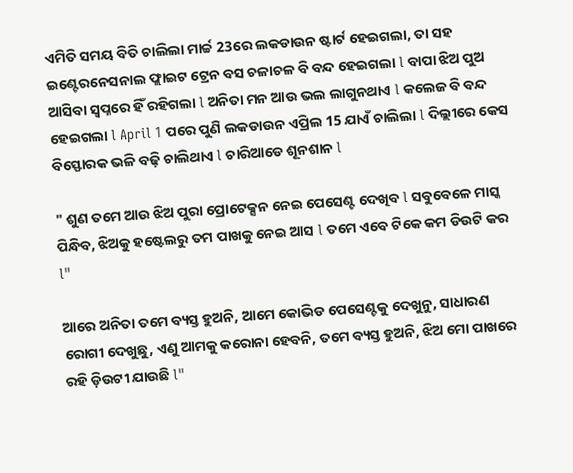ଏମିତି ସମୟ ବିତି ଚାଲିଲା ମାର୍ଚ୍ଚ 23ରେ ଲକଡାଉନ ଷ୍ଟାର୍ଟ ହେଇଗଲା, ତା ସହ ଇଣ୍ଟେରନେସନାଲ ଫ୍ଲାଇଟ ଟ୍ରେନ ବସ ଚଳାଚଳ ବି ବନ୍ଦ ହେଇଗଲା l ବାପା ଝିଅ ପୁଅ ଆସିବା ସ୍ୱପ୍ନରେ ହିଁ ରହିଗଲା l ଅନିତା ମନ ଆଉ ଭଲ ଲାଗୁନଥାଏ l କଲେଜ ବି ବନ୍ଦ ହେଇଗଲା l April 1 ପରେ ପୁଣି ଲକଡାଉନ ଏପ୍ରିଲ 15 ଯାଏଁ ଚାଲିଲା l ଦିଲ୍ଲୀରେ କେସ ବିସ୍ଫୋରକ ଭଳି ବଢ଼ି ଚାଲିଥାଏ l ଚାରିଆଡେ ଶୂନଶାନ l

" ଶୁଣ ତମେ ଆଉ ଝିଅ ପୁରା ପ୍ରୋଟେକ୍ସନ ନେଇ ପେସେଣ୍ଟ ଦେଖିବ l ସବୁବେଳେ ମାସ୍କ ପିନ୍ଧିବ, ଝିଅକୁ ହଷ୍ଟେଲରୁ ତମ ପାଖକୁ ନେଇ ଆସ l ତମେ ଏବେ ଟିକେ କମ ଡିଉଟି କର l"

ଆରେ ଅନିତା ତମେ ବ୍ୟସ୍ତ ହୁଅନି, ଆମେ କୋଭିଡ ପେସେଣ୍ଟକୁ ଦେଖୁନୁ, ସାଧାରଣ ରୋଗୀ ଦେଖୁଛୁ, ଏଣୁ ଆମକୁ କରୋନା ହେବନି, ତମେ ବ୍ୟସ୍ତ ହୁଅନି, ଝିଅ ମୋ ପାଖରେ ରହି ଡ଼ିଉଟୀ ଯାଉଛି l"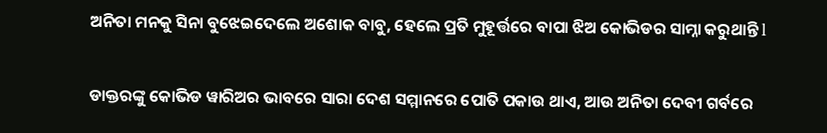ଅନିତା ମନକୁ ସିନା ବୁଝେଇଦେଲେ ଅଶୋକ ବାବୁ, ହେଲେ ପ୍ରତି ମୁହୂର୍ତ୍ତରେ ବାପା ଝିଅ କୋଭିଡର ସାମ୍ନା କରୁଥାନ୍ତି l

ଡାକ୍ତରଙ୍କୁ କୋଭିଡ ୱାରିଅର ଭାବରେ ସାରା ଦେଶ ସମ୍ମାନରେ ପୋତି ପକାଉ ଥାଏ, ଆଉ ଅନିତା ଦେବୀ ଗର୍ବରେ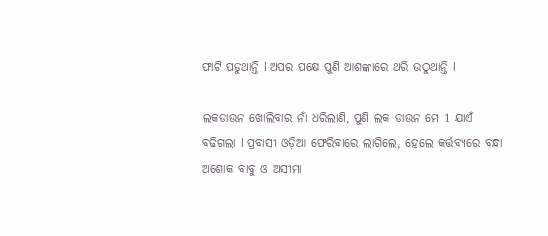ଫାଟି ପଡୁଥାନ୍ତି l ଅପର ପକ୍ଷେ ପୁଣି ଆଶଙ୍କାରେ ଥରି ଉଠୁଥାନ୍ତି l

ଲକଡାଉନ ଖୋଲିବାର ନାଁ ଧରିଲାଣି, ପୁଣି ଲକ ଡାଉନ ମେ 1 ଯାଏଁ ବଢିଗଲା l ପ୍ରବାସୀ ଓଡ଼ିଆ ଫେରିବାରେ ଲାଗିଲେ, ହେଲେ କର୍ତ୍ତବ୍ୟରେ ବନ୍ଧା ଅଶୋକ ବାବୁ ଓ ଅସୀମା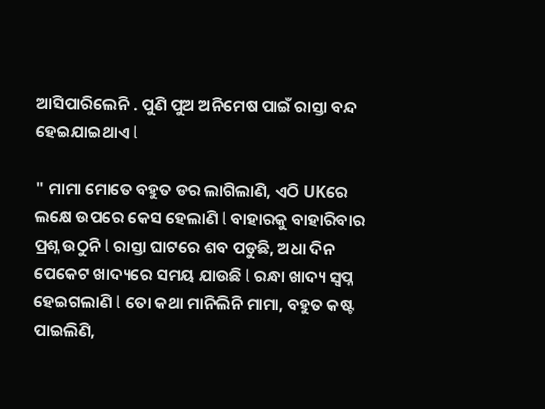ଆସିପାରିଲେନି . ପୁଣି ପୁଅ ଅନିମେଷ ପାଇଁ ରାସ୍ତା ବନ୍ଦ ହେଇଯାଇଥାଏ l

" ମାମା ମୋତେ ବହୁତ ଡର ଲାଗିଲାଣି, ଏଠି UKରେ ଲକ୍ଷେ ଉପରେ କେସ ହେଲାଣି l ବାହାରକୁ ବାହାରିବାର ପ୍ରଶ୍ନ ଉଠୁନି l ରାସ୍ତା ଘାଟରେ ଶବ ପଡୁଛି, ଅଧା ଦିନ ପେକେଟ ଖାଦ୍ୟରେ ସମୟ ଯାଉଛି l ରନ୍ଧା ଖାଦ୍ୟ ସ୍ୱପ୍ନ ହେଇଗଲାଣି l ତୋ କଥା ମାନିଲିନି ମାମା, ବହୁତ କଷ୍ଟ ପାଇଲିଣି,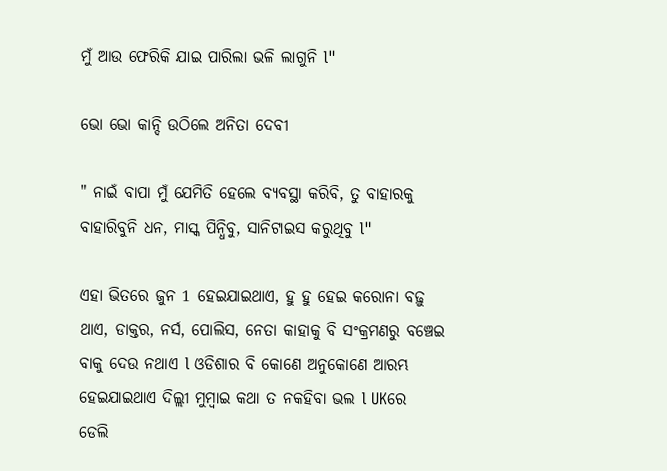ମୁଁ ଆଉ ଫେରିକି ଯାଇ ପାରିଲା ଭଳି ଲାଗୁନି l"

ଭୋ ଭୋ କାନ୍ଦି ଉଠିଲେ ଅନିତା ଦେବୀ

" ନାଇଁ ବାପା ମୁଁ ଯେମିତି ହେଲେ ବ୍ୟବସ୍ଥା କରିବି, ତୁ ବାହାରକୁ ବାହାରିବୁନି ଧନ, ମାସ୍କ ପିନ୍ଧିବୁ, ସାନିଟାଇସ କରୁଥିବୁ l"

ଏହା ଭିତରେ ଜୁନ 1 ହେଇଯାଇଥାଏ, ହୁ ହୁ ହେଇ କରୋନା ବଢ଼ୁ ଥାଏ, ଡାକ୍ତର, ନର୍ସ, ପୋଲିସ, ନେତା କାହାକୁ ବି ସଂକ୍ରମଣରୁ ବଞ୍ଚେଇ ବାକୁ ଦେଉ ନଥାଏ l ଓଡିଶାର ବି କୋଣେ ଅନୁକୋଣେ ଆରମ୍ଭ ହେଇଯାଇଥାଏ ଦିଲ୍ଲୀ ମୁମ୍ବାଇ କଥା ତ ନକହିବା ଭଲ l UKରେ ଡେଲି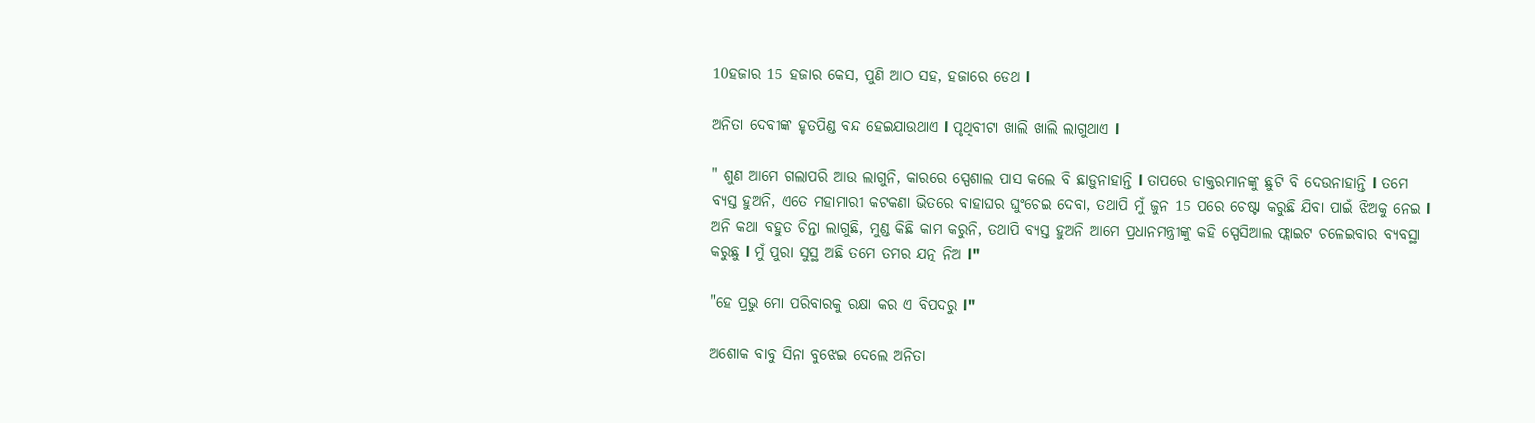10ହଜାର 15 ହଜାର କେସ, ପୁଣି ଆଠ ସହ, ହଜାରେ ଡେଥ l

ଅନିତା ଦେବୀଙ୍କ ହୃତପିଣ୍ଡ ବନ୍ଦ ହେଇଯାଉଥାଏ l ପୃଥିବୀଟା ଖାଲି ଖାଲି ଲାଗୁଥାଏ l

" ଶୁଣ ଆମେ ଗଲାପରି ଆଉ ଲାଗୁନି, କାରରେ ସ୍ପେଶାଲ ପାସ କଲେ ବି ଛାଡ଼ୁନାହାନ୍ତି l ତାପରେ ଡାକ୍ତରମାନଙ୍କୁ ଛୁଟି ବି ଦେଉନାହାନ୍ତି l ତମେ ବ୍ୟସ୍ତ ହୁଅନି, ଏତେ ମହାମାରୀ କଟକଣା ଭିତରେ ବାହାଘର ଘୁଂଚେଇ ଦେବା, ତଥାପି ମୁଁ ଜୁନ 15 ପରେ ଚେଷ୍ଟା କରୁଛି ଯିବା ପାଇଁ ଝିଅକୁ ନେଇ l ଅନି କଥା ବହୁତ ଚିନ୍ତା ଲାଗୁଛି, ମୁଣ୍ଡ କିଛି କାମ କରୁନି, ତଥାପି ବ୍ୟସ୍ତ ହୁଅନି ଆମେ ପ୍ରଧାନମନ୍ତ୍ରୀଙ୍କୁ କହି ସ୍ପେସିଆଲ ଫ୍ଲାଇଟ ଚଳେଇବାର ବ୍ୟବସ୍ଥା କରୁଛୁ l ମୁଁ ପୁରା ସୁସ୍ଥ ଅଛି ତମେ ତମର ଯତ୍ନ ନିଅ l"

"ହେ ପ୍ରଭୁ ମୋ ପରିବାରକୁ ରକ୍ଷା କର ଏ ବିପଦରୁ l"

ଅଶୋକ ବାବୁ ସିନା ବୁଝେଇ ଦେଲେ ଅନିତା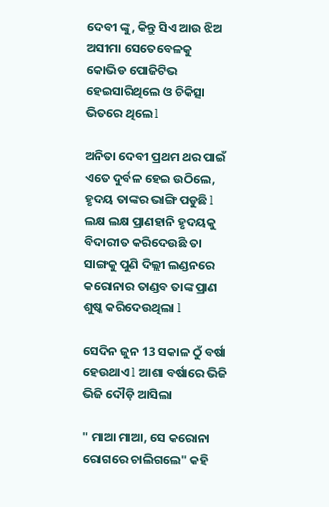ଦେବୀ ଙ୍କୁ, କିନ୍ତୁ ସିଏ ଆଉ ଝିଅ ଅସୀମା ସେତେବେଳକୁ କୋଭିଡ ପୋଜିଟିଭ ହେଇସାରିଥିଲେ ଓ ଚିକିତ୍ସା ଭିତରେ ଥିଲେ l

ଅନିତା ଦେବୀ ପ୍ରଥମ ଥର ପାଇଁ ଏତେ ଦୁର୍ବଳ ହେଇ ଉଠିଲେ, ହୃଦୟ ତାଙ୍କର ଭାଙ୍ଗି ପଡୁଛି l ଲକ୍ଷ ଲକ୍ଷ ପ୍ରାଣହାନି ହୃଦୟକୁ ବିଦାରୀତ କରିଦେଉଛି ତା ସାଙ୍ଗକୁ ପୁଣି ଦିଲ୍ଲୀ ଲଣ୍ଡନରେ କରୋନାର ତାଣ୍ଡବ ତାଙ୍କ ପ୍ରାଣ ଶୁଷ୍କ କରିଦେଉଥିଲା l

ସେଦିନ ଜୁନ 13 ସକାଳ ଠୁଁ ବର୍ଷା ହେଉଥାଏ l ଆଶା ବର୍ଷାରେ ଭିଜି ଭିଜି ଦୌଡ଼ି ଆସିଲା

" ମାଆ ମାଆ, ସେ କରୋନା ରୋଗରେ ଚାଲିଗଲେ" କହି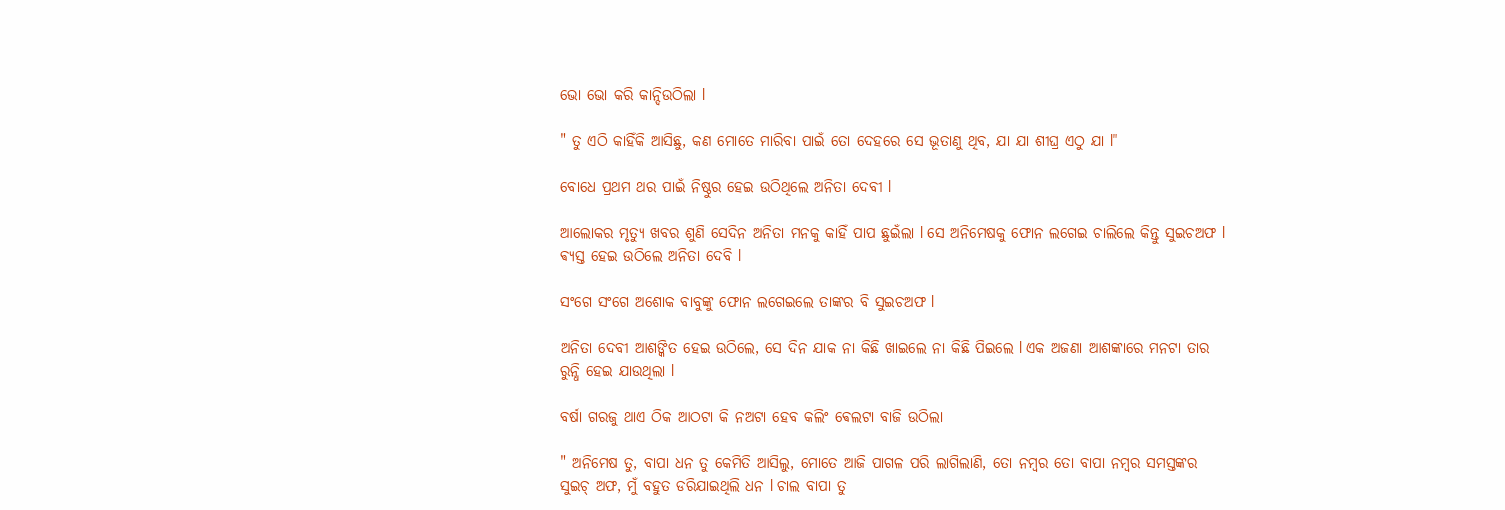ଭୋ ଭୋ କରି କାନ୍ଦିଉଠିଲା l

" ତୁ ଏଠି କାହିଁକି ଆସିଛୁ, କଣ ମୋତେ ମାରିବା ପାଇଁ ତୋ ଦେହରେ ସେ ଭୂତାଣୁ ଥିବ, ଯା ଯା ଶୀଘ୍ର ଏଠୁ ଯା l"

ବୋଧେ ପ୍ରଥମ ଥର ପାଇଁ ନିଷ୍ଠୁର ହେଇ ଉଠିଥିଲେ ଅନିତା ଦେବୀ l

ଆଲୋକର ମୃତ୍ୟୁ ଖବର ଶୁଣି ସେଦିନ ଅନିତା ମନକୁ କାହିଁ ପାପ ଛୁଇଁଲା l ସେ ଅନିମେଷକୁ ଫୋନ ଲଗେଇ ଚାଲିଲେ କିନ୍ତୁ ସୁଇଚଅଫ l ଵ୍ୟସ୍ତ ହେଇ ଉଠିଲେ ଅନିତା ଦେବି l

ସଂଗେ ସଂଗେ ଅଶୋକ ବାବୁଙ୍କୁ ଫୋନ ଲଗେଇଲେ ତାଙ୍କର ବି ସୁଇଚଅଫ l

ଅନିତା ଦେବୀ ଆଶଙ୍କିତ ହେଇ ଉଠିଲେ, ସେ ଦିନ ଯାକ ନା କିଛି ଖାଇଲେ ନା କିଛି ପିଇଲେ l ଏକ ଅଜଣା ଆଶଙ୍କାରେ ମନଟା ତାର ରୁନ୍ଧି ହେଇ ଯାଉଥିଲା l

ବର୍ଷା ଗରଜୁ ଥାଏ ଠିକ ଆଠଟା କି ନଅଟା ହେବ କଲିଂ ଵେଲଟା ବାଜି ଉଠିଲା

" ଅନିମେଷ ତୁ, ବାପା ଧନ ତୁ କେମିତି ଆସିଲୁ, ମୋତେ ଆଜି ପାଗଳ ପରି ଲାଗିଲାଣି, ତୋ ନମ୍ବର ତୋ ବାପା ନମ୍ବର ସମସ୍ତଙ୍କର ସୁଇଚ୍ ଅଫ, ମୁଁ ବହୁତ ଡରିଯାଇଥିଲି ଧନ l ଚାଲ ବାପା ତୁ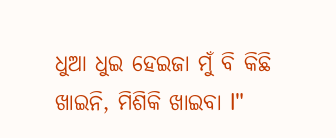ଧୁଆ ଧୁଇ ହେଇଜା ମୁଁ ବି କିଛି ଖାଇନି, ମିଶିକି ଖାଇବା l"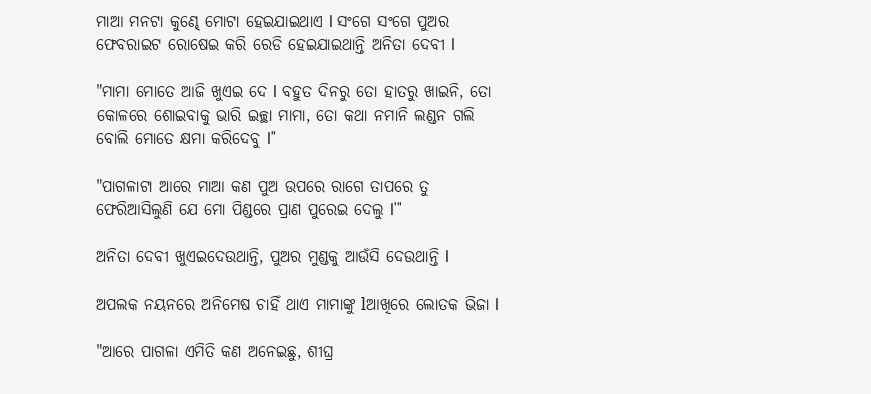ମାଆ ମନଟା କୁଣ୍ଢେ ମୋଟା ହେଇଯାଇଥାଏ l ସଂଗେ ସଂଗେ ପୁଅର ଫେବରାଇଟ ରୋଷେଇ କରି ରେଡି ହେଇଯାଇଥାନ୍ତି ଅନିତା ଦେବୀ l

"ମାମା ମୋତେ ଆଜି ଖୁଏଇ ଦେ l ବହୁତ ଦିନରୁ ତୋ ହାତରୁ ଖାଇନି, ତୋ କୋଳରେ ଶୋଇବାକୁ ଭାରି ଇଚ୍ଛା ମାମା, ତୋ କଥା ନମାନି ଲଣ୍ଡନ ଗଲି ବୋଲି ମୋତେ କ୍ଷମା କରିଦେବୁ l"

"ପାଗଳାଟା ଆରେ ମାଆ କଣ ପୁଅ ଉପରେ ରାଗେ ତାପରେ ତୁ ଫେରିଆସିଲୁଣି ଯେ ମୋ ପିଣ୍ଡରେ ପ୍ରାଣ ପୁରେଇ ଦେଲୁ l'"

ଅନିତା ଦେବୀ ଖୁଏଇଦେଉଥାନ୍ତି, ପୁଅର ମୁଣ୍ଡକୁ ଆଉଁସି ଦେଉଥାନ୍ତି l

ଅପଲକ ନୟନରେ ଅନିମେଷ ଚାହିଁ ଥାଏ ମାମାଙ୍କୁ lଆଖିରେ ଲୋତକ ଭିଜା l

"ଆରେ ପାଗଳା ଏମିତି କଣ ଅନେଇଛୁ, ଶୀଘ୍ର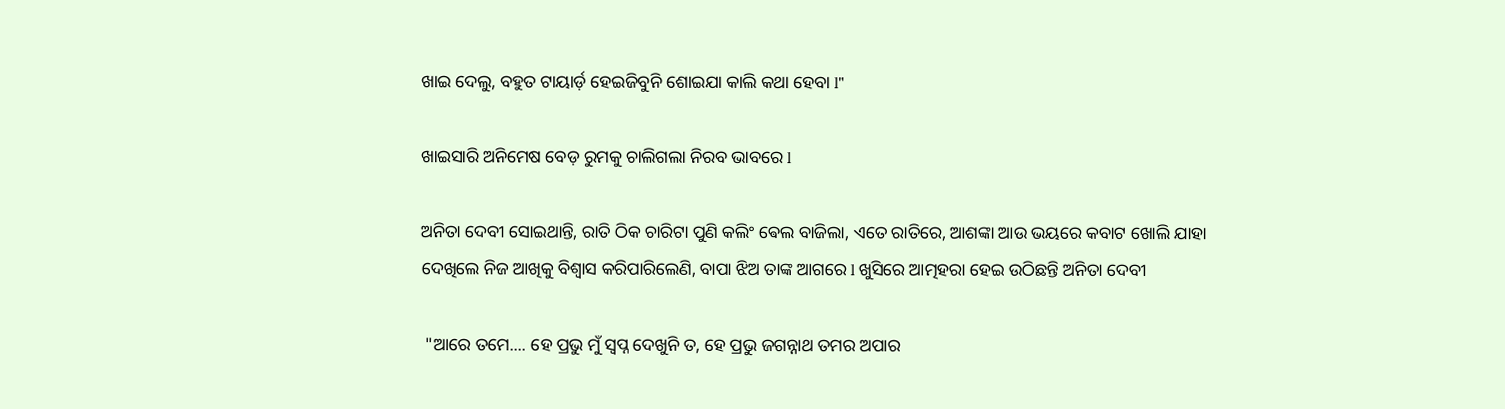ଖାଇ ଦେଲୁ, ବହୁତ ଟାୟାର୍ଡ଼ ହେଇଜିବୁନି ଶୋଇଯା କାଲି କଥା ହେବା l"

ଖାଇସାରି ଅନିମେଷ ବେଡ଼ ରୁମକୁ ଚାଲିଗଲା ନିରବ ଭାବରେ l

ଅନିତା ଦେବୀ ସୋଇଥାନ୍ତି, ରାତି ଠିକ ଚାରିଟା ପୁଣି କଲିଂ ଵେଲ ବାଜିଲା, ଏତେ ରାତିରେ, ଆଶଙ୍କା ଆଉ ଭୟରେ କବାଟ ଖୋଲି ଯାହା ଦେଖିଲେ ନିଜ ଆଖିକୁ ବିଶ୍ୱାସ କରିପାରିଲେଣି, ବାପା ଝିଅ ତାଙ୍କ ଆଗରେ l ଖୁସିରେ ଆତ୍ମହରା ହେଇ ଉଠିଛନ୍ତି ଅନିତା ଦେବୀ

 "ଆରେ ତମେ.... ହେ ପ୍ରଭୁ ମୁଁ ସ୍ୱପ୍ନ ଦେଖୁନି ତ, ହେ ପ୍ରଭୁ ଜଗନ୍ନାଥ ତମର ଅପାର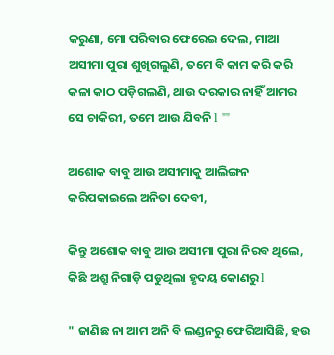କରୁଣା, ମୋ ପରିବାର ଫେରେଇ ଦେଲ, ମାଆ ଅସୀମା ପୁରା ଶୁଖିଗଲୁଣି, ତମେ ବି କାମ କରି କରି କଳା କାଠ ପଡ଼ିଗଲଣି, ଥାଉ ଦରକାର ନାହିଁ ଆମର ସେ ଚାକିରୀ, ତମେ ଆଉ ଯିବନି l ""

ଅଶୋକ ବାବୁ ଆଉ ଅସୀମାକୁ ଆଲିଙ୍ଗନ କରିପକାଇଲେ ଅନିତା ଦେବୀ,

କିନ୍ତୁ ଅଶୋକ ବାବୁ ଆଉ ଅସୀମା ପୁରା ନିରବ ଥିଲେ, କିଛି ଅଶ୍ରୁ ନିଗାଡ଼ି ପଡୁଥିଲା ହୃଦୟ କୋଣରୁ l

" ଜାଣିଛ ନା ଆମ ଅନି ବି ଲଣ୍ଡନରୁ ଫେରିଆସିଛି, ହଉ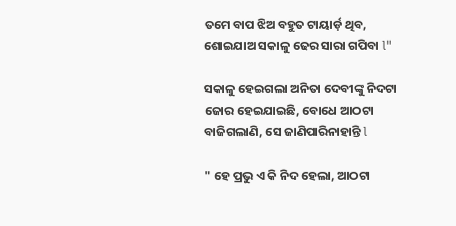ତମେ ବାପ ଝିଅ ବହୁତ ଟାୟାର୍ଡ଼ ଥିବ, ଶୋଇଯାଅ ସକାଳୁ ଢେର ସାରା ଗପିବା l"

ସକାଳୁ ହେଇଗଲା ଅନିତା ଦେବୀଙ୍କୁ ନିଦଟା ଜୋର ହେଇଯାଇଛି, ବୋଧେ ଆଠଟା ବାଜିଗଲାଣି, ସେ ଜାଣିପାରିନାହାନ୍ତି l

" ହେ ପ୍ରଭୁ ଏ କି ନିଦ ହେଲା, ଆଠଟା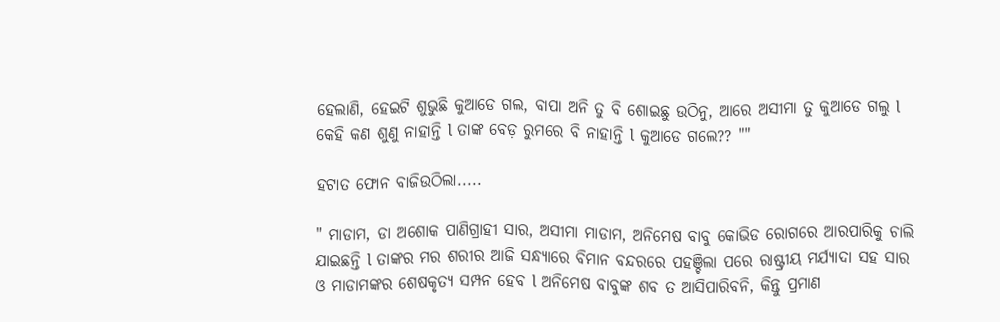ହେଲାଣି, ହେଇଟି ଶୁଭୁଛି କୁଆଡେ ଗଲ, ବାପା ଅନି ତୁ ବି ଶୋଇଛୁ ଉଠିନୁ, ଆରେ ଅସୀମା ତୁ କୁଆଡେ ଗଲୁ l କେହି କଣ ଶୁଣୁ ନାହାନ୍ତି l ତାଙ୍କ ବେଡ଼ ରୁମରେ ବି ନାହାନ୍ତି l କୁଆଡେ ଗଲେ?? ""

ହଟାତ ଫୋନ ବାଜିଉଠିଲା.....

" ମାଡାମ, ଡା ଅଶୋକ ପାଣିଗ୍ରାହୀ ସାର, ଅସୀମା ମାଡାମ, ଅନିମେଷ ବାବୁ କୋଭିଡ ରୋଗରେ ଆରପାରିକୁ ଚାଲି ଯାଇଛନ୍ତି l ତାଙ୍କର ମର ଶରୀର ଆଜି ସନ୍ଧ୍ୟାରେ ବିମାନ ବନ୍ଦରରେ ପହଞ୍ଚିଲା ପରେ ରାଷ୍ଟ୍ରୀୟ ମର୍ଯ୍ୟାଦା ସହ ସାର ଓ ମାଡାମଙ୍କର ଶେଷକୃତ୍ୟ ସମ୍ପନ ହେବ l ଅନିମେଷ ବାବୁଙ୍କ ଶବ ତ ଆସିପାରିବନି, କିନ୍ତୁ ପ୍ରମାଣ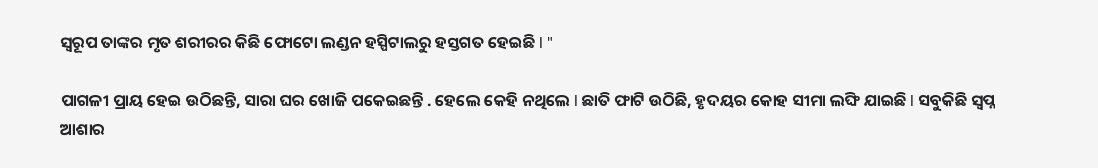ସ୍ୱରୂପ ତାଙ୍କର ମୃତ ଶରୀରର କିଛି ଫୋଟୋ ଲଣ୍ଡନ ହସ୍ପିଟାଲରୁ ହସ୍ତଗତ ହେଇଛି l "

ପାଗଳୀ ପ୍ରାୟ ହେଇ ଉଠିଛନ୍ତି, ସାରା ଘର ଖୋଜି ପକେଇଛନ୍ତି . ହେଲେ କେହି ନଥିଲେ l ଛାତି ଫାଟି ଉଠିଛି, ହୃଦୟର କୋହ ସୀମା ଲଙ୍ଘି ଯାଇଛି l ସବୁକିଛି ସ୍ୱପ୍ନ ଆଶାର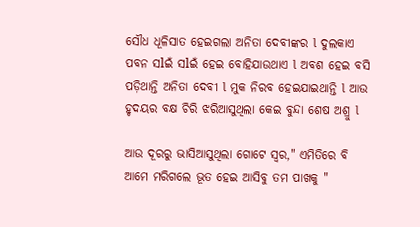ସୌଧ ଧୂଳିସାତ ହେଇଗଲା ଅନିତା ଦେବୀଙ୍କର l ଦୁଲକାଏ ପବନ ସlଇଁ ସlଇଁ ହେଇ ବୋହିଯାଉଥାଏ l ଅବଶ ହେଇ ବସି ପଡ଼ିଥାନ୍ତି ଅନିତା ଦେବୀ l ମୁକ ନିରବ ହେଇଯାଇଥାନ୍ତି l ଆଉ ହୃଦୟର ବକ୍ଷ ଚିରି ଝରିଆସୁଥିଲା କେଇ ବୁନ୍ଦା ଶେଷ ଅଶ୍ରୁ l

ଆଉ ଦୂରରୁ ଭାସିଆସୁଥିଲା ଗୋଟେ ସ୍ୱର," ଏମିତିରେ ବି ଆମେ ମରିଗଲେ ଭୂତ ହେଇ ଆସିବୁ ତମ ପାଖକୁ "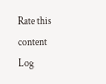Rate this content
Log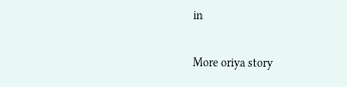in

More oriya story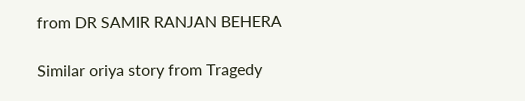from DR SAMIR RANJAN BEHERA

Similar oriya story from Tragedy